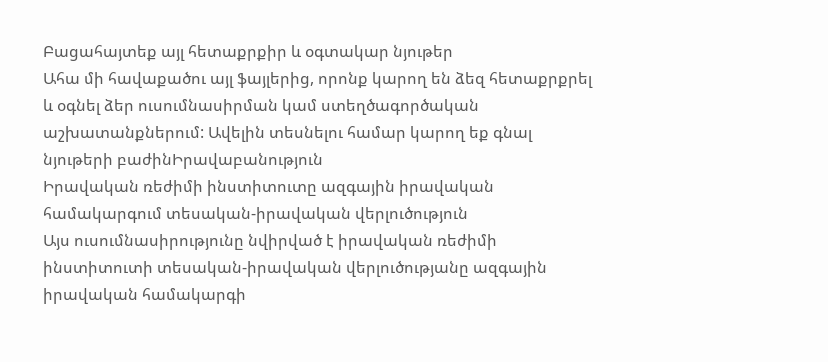Բացահայտեք այլ հետաքրքիր և օգտակար նյութեր
Ահա մի հավաքածու այլ ֆայլերից, որոնք կարող են ձեզ հետաքրքրել և օգնել ձեր ուսումնասիրման կամ ստեղծագործական աշխատանքներում: Ավելին տեսնելու համար կարող եք գնալ նյութերի բաժինԻրավաբանություն
Իրավական ռեժիմի ինստիտուտը ազգային իրավական համակարգում տեսական-իրավական վերլուծություն
Այս ուսումնասիրությունը նվիրված է իրավական ռեժիմի ինստիտուտի տեսական-իրավական վերլուծությանը ազգային իրավական համակարգի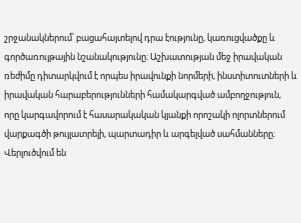շրջանակներում՝ բացահայտելով դրա էությունը, կառուցվածքը և գործառույթային նշանակությունը։ Աշխատության մեջ իրավական ռեժիմը դիտարկվում է որպես իրավունքի նորմերի, ինստիտուտների և իրավական հարաբերությունների համակարգված ամբողջություն, որը կարգավորում է հասարակական կյանքի որոշակի ոլորտներում վարքագծի թույլատրելի, պարտադիր և արգելված սահմանները։ Վերլուծվում են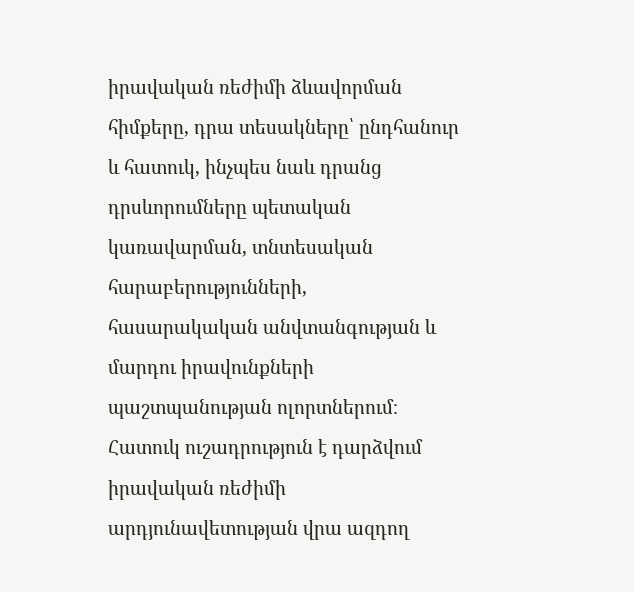իրավական ռեժիմի ձևավորման հիմքերը, դրա տեսակները՝ ընդհանուր և հատուկ, ինչպես նաև դրանց դրսևորումները պետական կառավարման, տնտեսական հարաբերությունների, հասարակական անվտանգության և մարդու իրավունքների պաշտպանության ոլորտներում։ Հատուկ ուշադրություն է դարձվում իրավական ռեժիմի արդյունավետության վրա ազդող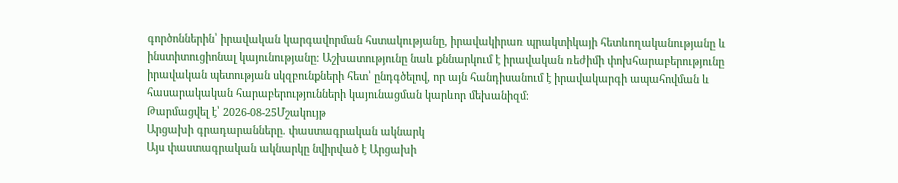գործոններին՝ իրավական կարգավորման հստակությանը, իրավակիրառ պրակտիկայի հետևողականությանը և ինստիտուցիոնալ կայունությանը։ Աշխատությունը նաև քննարկում է իրավական ռեժիմի փոխհարաբերությունը իրավական պետության սկզբունքների հետ՝ ընդգծելով, որ այն հանդիսանում է իրավակարգի ապահովման և հասարակական հարաբերությունների կայունացման կարևոր մեխանիզմ։
Թարմացվել է՝ 2026-08-25Մշակույթ
Արցախի գրադարանները. փաստագրական ակնարկ
Այս փաստագրական ակնարկը նվիրված է Արցախի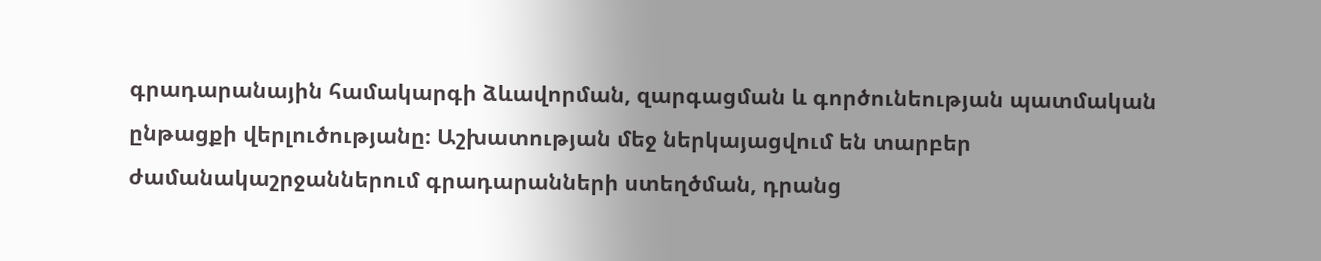գրադարանային համակարգի ձևավորման, զարգացման և գործունեության պատմական ընթացքի վերլուծությանը։ Աշխատության մեջ ներկայացվում են տարբեր ժամանակաշրջաններում գրադարանների ստեղծման, դրանց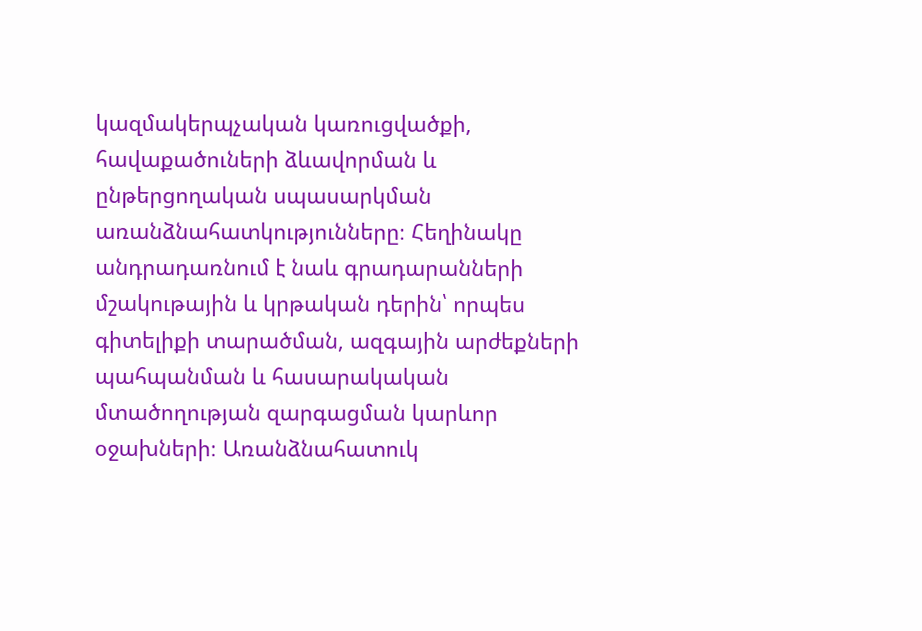կազմակերպչական կառուցվածքի, հավաքածուների ձևավորման և ընթերցողական սպասարկման առանձնահատկությունները։ Հեղինակը անդրադառնում է նաև գրադարանների մշակութային և կրթական դերին՝ որպես գիտելիքի տարածման, ազգային արժեքների պահպանման և հասարակական մտածողության զարգացման կարևոր օջախների։ Առանձնահատուկ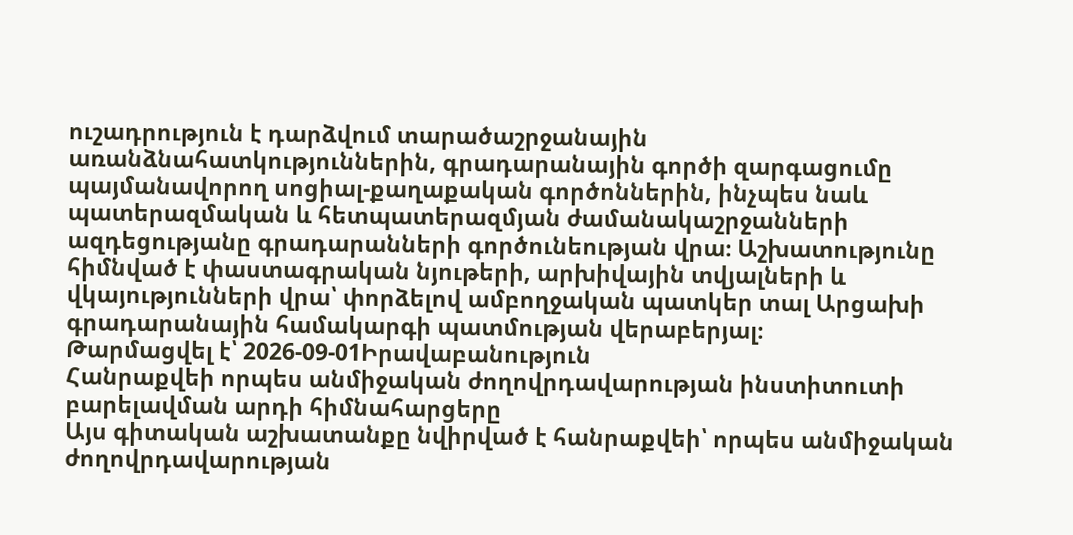ուշադրություն է դարձվում տարածաշրջանային առանձնահատկություններին, գրադարանային գործի զարգացումը պայմանավորող սոցիալ-քաղաքական գործոններին, ինչպես նաև պատերազմական և հետպատերազմյան ժամանակաշրջանների ազդեցությանը գրադարանների գործունեության վրա։ Աշխատությունը հիմնված է փաստագրական նյութերի, արխիվային տվյալների և վկայությունների վրա՝ փորձելով ամբողջական պատկեր տալ Արցախի գրադարանային համակարգի պատմության վերաբերյալ։
Թարմացվել է՝ 2026-09-01Իրավաբանություն
Հանրաքվեի որպես անմիջական ժողովրդավարության ինստիտուտի բարելավման արդի հիմնահարցերը
Այս գիտական աշխատանքը նվիրված է հանրաքվեի՝ որպես անմիջական ժողովրդավարության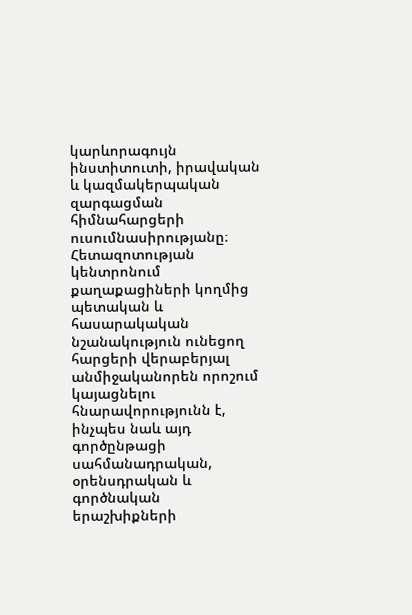կարևորագույն ինստիտուտի, իրավական և կազմակերպական զարգացման հիմնահարցերի ուսումնասիրությանը։ Հետազոտության կենտրոնում քաղաքացիների կողմից պետական և հասարակական նշանակություն ունեցող հարցերի վերաբերյալ անմիջականորեն որոշում կայացնելու հնարավորությունն է, ինչպես նաև այդ գործընթացի սահմանադրական, օրենսդրական և գործնական երաշխիքների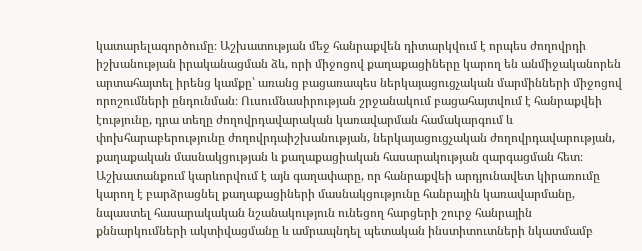կատարելագործումը։ Աշխատության մեջ հանրաքվեն դիտարկվում է որպես ժողովրդի իշխանության իրականացման ձև, որի միջոցով քաղաքացիները կարող են անմիջականորեն արտահայտել իրենց կամքը՝ առանց բացառապես ներկայացուցչական մարմինների միջոցով որոշումների ընդունման։ Ուսումնասիրության շրջանակում բացահայտվում է հանրաքվեի էությունը, դրա տեղը ժողովրդավարական կառավարման համակարգում և փոխհարաբերությունը ժողովրդաիշխանության, ներկայացուցչական ժողովրդավարության, քաղաքական մասնակցության և քաղաքացիական հասարակության զարգացման հետ։ Աշխատանքում կարևորվում է այն գաղափարը, որ հանրաքվեի արդյունավետ կիրառումը կարող է բարձրացնել քաղաքացիների մասնակցությունը հանրային կառավարմանը, նպաստել հասարակական նշանակություն ունեցող հարցերի շուրջ հանրային քննարկումների ակտիվացմանը և ամրապնդել պետական ինստիտուտների նկատմամբ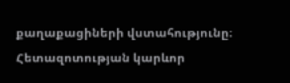քաղաքացիների վստահությունը։ Հետազոտության կարևոր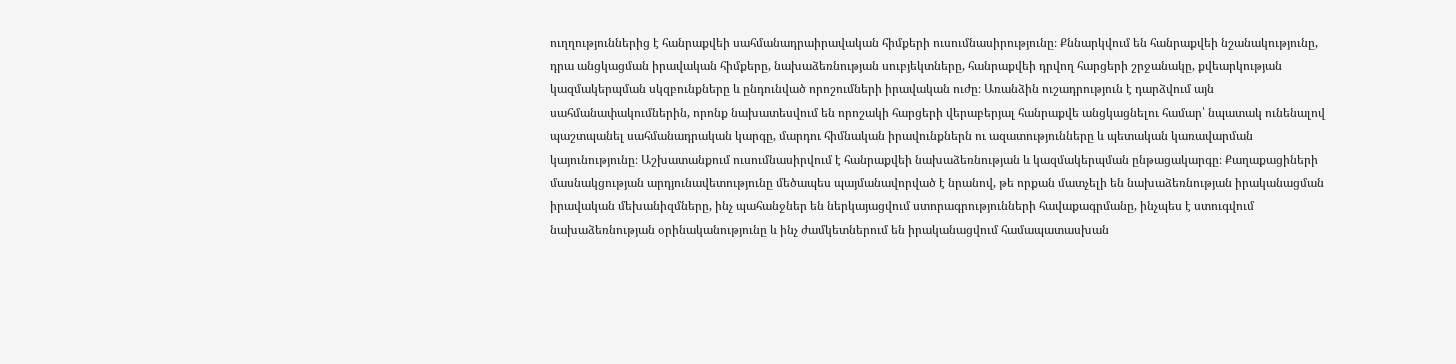ուղղություններից է հանրաքվեի սահմանադրաիրավական հիմքերի ուսումնասիրությունը։ Քննարկվում են հանրաքվեի նշանակությունը, դրա անցկացման իրավական հիմքերը, նախաձեռնության սուբյեկտները, հանրաքվեի դրվող հարցերի շրջանակը, քվեարկության կազմակերպման սկզբունքները և ընդունված որոշումների իրավական ուժը։ Առանձին ուշադրություն է դարձվում այն սահմանափակումներին, որոնք նախատեսվում են որոշակի հարցերի վերաբերյալ հանրաքվե անցկացնելու համար՝ նպատակ ունենալով պաշտպանել սահմանադրական կարգը, մարդու հիմնական իրավունքներն ու ազատությունները և պետական կառավարման կայունությունը։ Աշխատանքում ուսումնասիրվում է հանրաքվեի նախաձեռնության և կազմակերպման ընթացակարգը։ Քաղաքացիների մասնակցության արդյունավետությունը մեծապես պայմանավորված է նրանով, թե որքան մատչելի են նախաձեռնության իրականացման իրավական մեխանիզմները, ինչ պահանջներ են ներկայացվում ստորագրությունների հավաքագրմանը, ինչպես է ստուգվում նախաձեռնության օրինականությունը և ինչ ժամկետներում են իրականացվում համապատասխան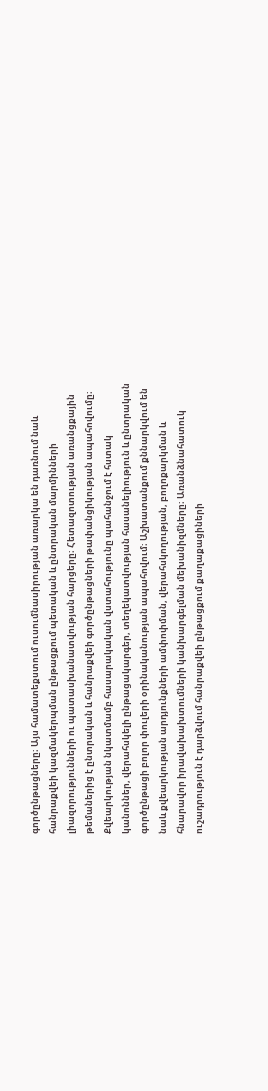գործընթացները։ Այս համատեքստում ուսումնասիրության առարկա են դառնում նաև հանրաքվեի կազմակերպման ընթացքում պետական և ընտրական մարմինների լիազորությունների ու պատասխանատվության հարցերը։ Հետազոտության առանցքային թեմաներից է ընտրական և հանրաքվեի գործընթացների թափանցիկության ապահովումը։ Քվեարկության նկատմամբ հասարակական վստահությունը պահանջում է հստակ կանոններ, վերահսկելի ընթացակարգեր, տեղեկատվության հասանելիություն և ընտրական գործընթացի բոլոր փուլերի օրինականության ապահովում։ Աշխատանքում քննարկվում են նաև քվեարկության արդյունքների ամփոփման, վերահսկողության, բողոքարկման և հնարավոր իրավախախտումների կանխարգելման մեխանիզմները։ Առանձնահատուկ ուշադրություն է դարձվում հանրաքվեի ընթացքում քաղաքացիների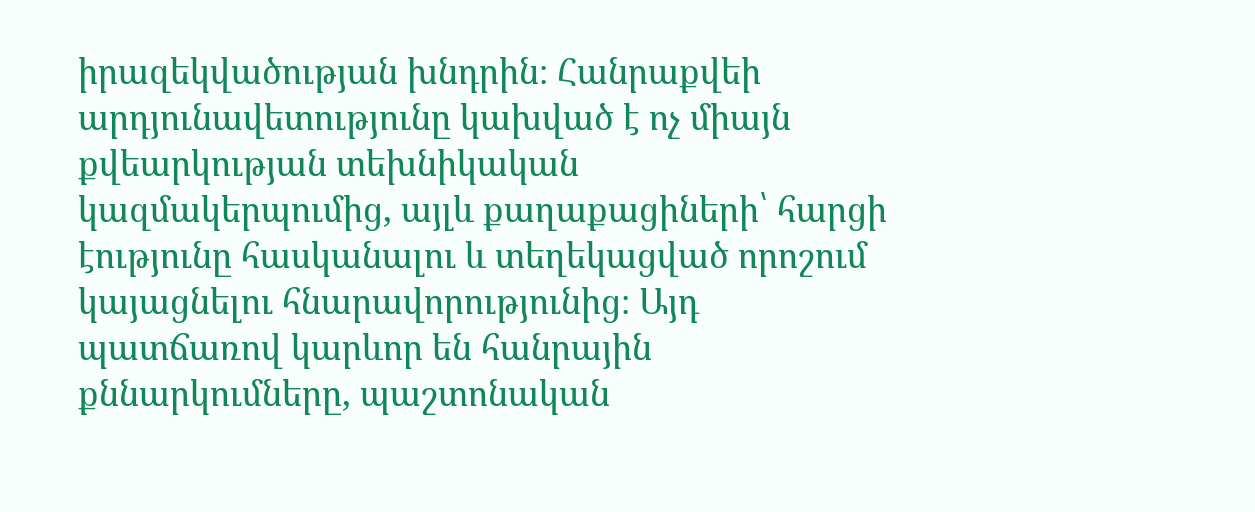իրազեկվածության խնդրին։ Հանրաքվեի արդյունավետությունը կախված է ոչ միայն քվեարկության տեխնիկական կազմակերպումից, այլև քաղաքացիների՝ հարցի էությունը հասկանալու և տեղեկացված որոշում կայացնելու հնարավորությունից։ Այդ պատճառով կարևոր են հանրային քննարկումները, պաշտոնական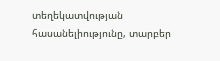տեղեկատվության հասանելիությունը, տարբեր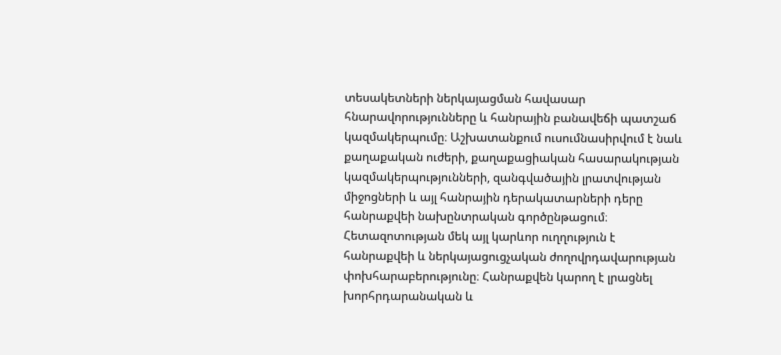տեսակետների ներկայացման հավասար հնարավորությունները և հանրային բանավեճի պատշաճ կազմակերպումը։ Աշխատանքում ուսումնասիրվում է նաև քաղաքական ուժերի, քաղաքացիական հասարակության կազմակերպությունների, զանգվածային լրատվության միջոցների և այլ հանրային դերակատարների դերը հանրաքվեի նախընտրական գործընթացում։ Հետազոտության մեկ այլ կարևոր ուղղություն է հանրաքվեի և ներկայացուցչական ժողովրդավարության փոխհարաբերությունը։ Հանրաքվեն կարող է լրացնել խորհրդարանական և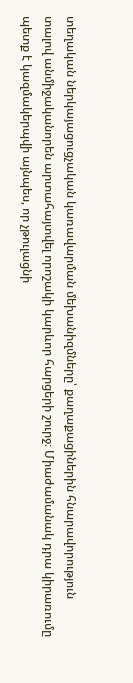տեղական ներկայացուցչական կառավարման մեխանիզմները՝ քաղաքացիներին հնարավորություն տալով անմիջականորեն արտահայտվել որոշակի կարևոր հարցերի շուրջ։ Միաժամանակ դրա կիրառումը պետք է կազմակերպվի այնպես, որ չթուլացնի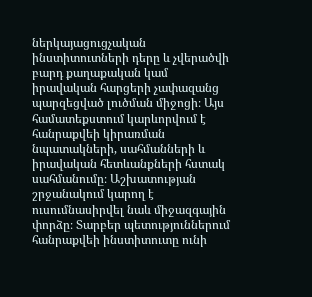ներկայացուցչական ինստիտուտների դերը և չվերածվի բարդ քաղաքական կամ իրավական հարցերի չափազանց պարզեցված լուծման միջոցի։ Այս համատեքստում կարևորվում է հանրաքվեի կիրառման նպատակների, սահմանների և իրավական հետևանքների հստակ սահմանումը։ Աշխատության շրջանակում կարող է ուսումնասիրվել նաև միջազգային փորձը։ Տարբեր պետություններում հանրաքվեի ինստիտուտը ունի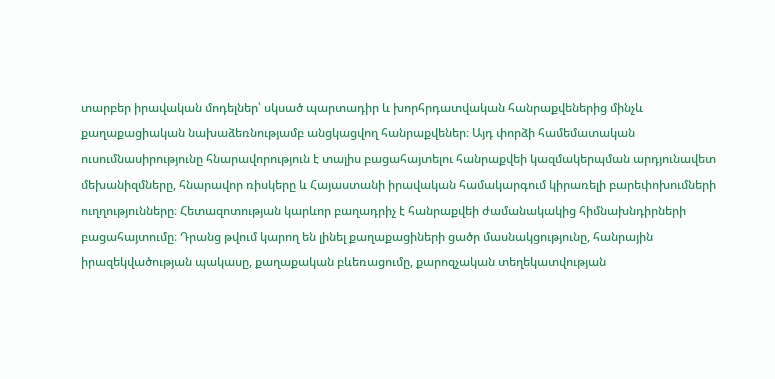տարբեր իրավական մոդելներ՝ սկսած պարտադիր և խորհրդատվական հանրաքվեներից մինչև քաղաքացիական նախաձեռնությամբ անցկացվող հանրաքվեներ։ Այդ փորձի համեմատական ուսումնասիրությունը հնարավորություն է տալիս բացահայտելու հանրաքվեի կազմակերպման արդյունավետ մեխանիզմները, հնարավոր ռիսկերը և Հայաստանի իրավական համակարգում կիրառելի բարեփոխումների ուղղությունները։ Հետազոտության կարևոր բաղադրիչ է հանրաքվեի ժամանակակից հիմնախնդիրների բացահայտումը։ Դրանց թվում կարող են լինել քաղաքացիների ցածր մասնակցությունը, հանրային իրազեկվածության պակասը, քաղաքական բևեռացումը, քարոզչական տեղեկատվության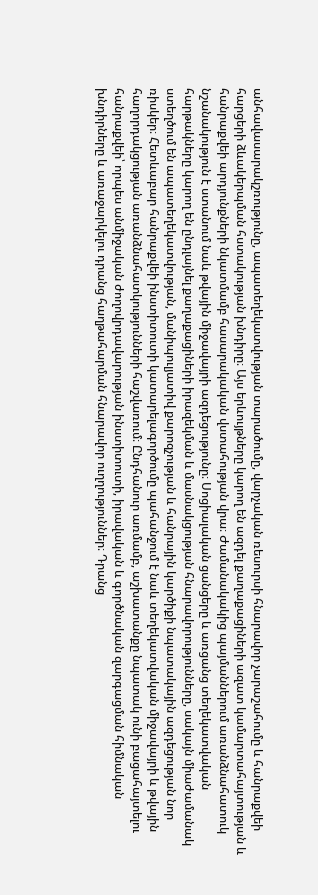անհավասարակշռությունը, ապատեղեկատվության տարածումը, վարչական ռեսուրսի հնարավոր չարաշահումը և հանրաքվեի հարցերի ձևակերպման հստակության խնդիրը։ Այս երևույթները կարող են ազդել քաղաքացիների ազատ կամարտահայտության և հանրաքվեի արդյունքների նկատմամբ հասարակական վստահության վրա։ Ժամանակակից պայմաններում առանձնահատուկ նշանակություն է ստանում նաև թվային միջավայրի ազդեցությունը։ Սոցիալական ցանցերը և առցանց տեղեկատվական հարթակները կարող են ընդլայնել քաղաքացիների իրազեկման և մասնակցության հնարավորությունները, սակայն միաժամանակ ստեղծում են ապատեղեկատվության, մանիպուլյատիվ քարոզչության և հանրային կարծիքի նպատակային ազդեցության նոր ռիսկեր։ Հետևաբար հանրաքվեի ինստիտուտի կատարելագործումը պահանջում է նաև տեղեկատվական միջավայրի և թվային հաղորդակցության առանձնահատկությունների հաշվառում։ Ընդհանուր առմամբ, աշխատանքը նպատակ ունի բացահայտելու հանրաքվեի՝ որպես անմիջական ժողովրդավարության ինստիտուտի, իրավական և գործնական զարգացման հիմնական խնդիրները և առաջարկելու դրանց հաղթահարման հնարավոր ուղղություններ։ Դրանց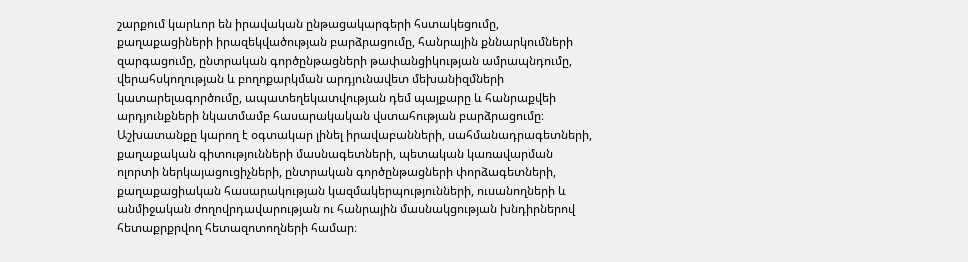շարքում կարևոր են իրավական ընթացակարգերի հստակեցումը, քաղաքացիների իրազեկվածության բարձրացումը, հանրային քննարկումների զարգացումը, ընտրական գործընթացների թափանցիկության ամրապնդումը, վերահսկողության և բողոքարկման արդյունավետ մեխանիզմների կատարելագործումը, ապատեղեկատվության դեմ պայքարը և հանրաքվեի արդյունքների նկատմամբ հասարակական վստահության բարձրացումը։ Աշխատանքը կարող է օգտակար լինել իրավաբանների, սահմանադրագետների, քաղաքական գիտությունների մասնագետների, պետական կառավարման ոլորտի ներկայացուցիչների, ընտրական գործընթացների փորձագետների, քաղաքացիական հասարակության կազմակերպությունների, ուսանողների և անմիջական ժողովրդավարության ու հանրային մասնակցության խնդիրներով հետաքրքրվող հետազոտողների համար։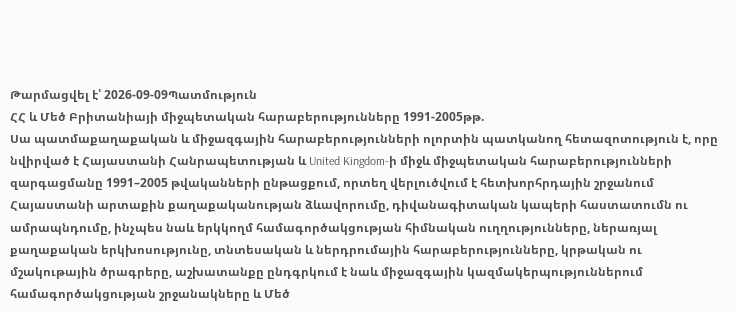Թարմացվել է՝ 2026-09-09Պատմություն
ՀՀ և Մեծ Բրիտանիայի միջպետական հարաբերությունները 1991-2005թթ.
Սա պատմաքաղաքական և միջազգային հարաբերությունների ոլորտին պատկանող հետազոտություն է, որը նվիրված է Հայաստանի Հանրապետության և United Kingdom-ի միջև միջպետական հարաբերությունների զարգացմանը 1991–2005 թվականների ընթացքում, որտեղ վերլուծվում է հետխորհրդային շրջանում Հայաստանի արտաքին քաղաքականության ձևավորումը, դիվանագիտական կապերի հաստատումն ու ամրապնդումը, ինչպես նաև երկկողմ համագործակցության հիմնական ուղղությունները, ներառյալ քաղաքական երկխոսությունը, տնտեսական և ներդրումային հարաբերությունները, կրթական ու մշակութային ծրագրերը, աշխատանքը ընդգրկում է նաև միջազգային կազմակերպություններում համագործակցության շրջանակները և Մեծ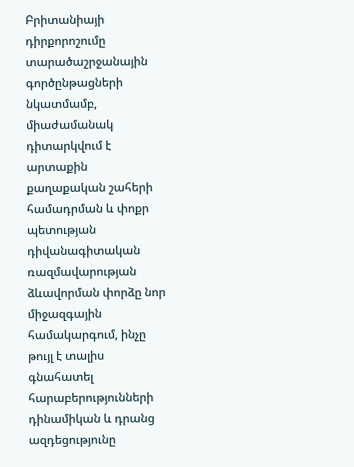Բրիտանիայի դիրքորոշումը տարածաշրջանային գործընթացների նկատմամբ, միաժամանակ դիտարկվում է արտաքին քաղաքական շահերի համադրման և փոքր պետության դիվանագիտական ռազմավարության ձևավորման փորձը նոր միջազգային համակարգում, ինչը թույլ է տալիս գնահատել հարաբերությունների դինամիկան և դրանց ազդեցությունը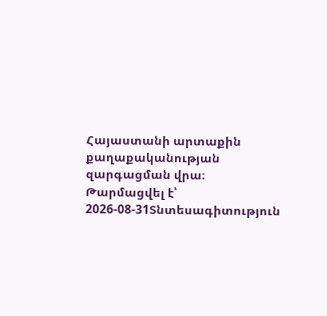Հայաստանի արտաքին քաղաքականության զարգացման վրա։
Թարմացվել է՝ 2026-08-31Տնտեսագիտություն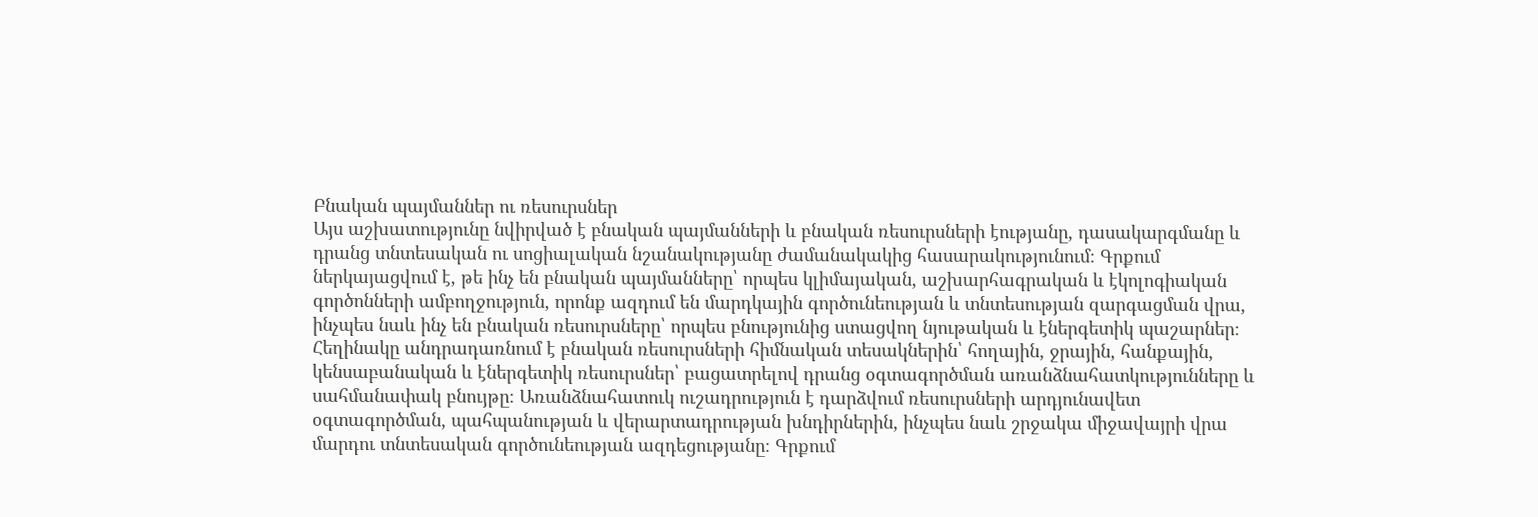Բնական պայմաններ ու ռեսուրսներ
Այս աշխատությունը նվիրված է բնական պայմանների և բնական ռեսուրսների էությանը, դասակարգմանը և դրանց տնտեսական ու սոցիալական նշանակությանը ժամանակակից հասարակությունում։ Գրքում ներկայացվում է, թե ինչ են բնական պայմանները՝ որպես կլիմայական, աշխարհագրական և էկոլոգիական գործոնների ամբողջություն, որոնք ազդում են մարդկային գործունեության և տնտեսության զարգացման վրա, ինչպես նաև ինչ են բնական ռեսուրսները՝ որպես բնությունից ստացվող նյութական և էներգետիկ պաշարներ։ Հեղինակը անդրադառնում է բնական ռեսուրսների հիմնական տեսակներին՝ հողային, ջրային, հանքային, կենսաբանական և էներգետիկ ռեսուրսներ՝ բացատրելով դրանց օգտագործման առանձնահատկությունները և սահմանափակ բնույթը։ Առանձնահատուկ ուշադրություն է դարձվում ռեսուրսների արդյունավետ օգտագործման, պահպանության և վերարտադրության խնդիրներին, ինչպես նաև շրջակա միջավայրի վրա մարդու տնտեսական գործունեության ազդեցությանը։ Գրքում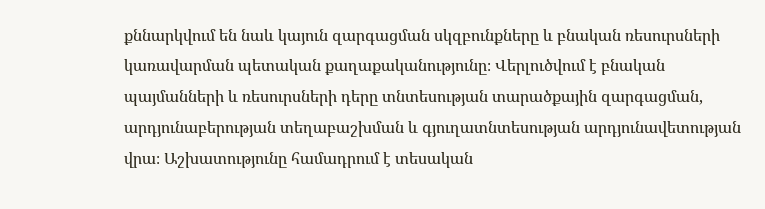քննարկվում են նաև կայուն զարգացման սկզբունքները և բնական ռեսուրսների կառավարման պետական քաղաքականությունը։ Վերլուծվում է բնական պայմանների և ռեսուրսների դերը տնտեսության տարածքային զարգացման, արդյունաբերության տեղաբաշխման և գյուղատնտեսության արդյունավետության վրա։ Աշխատությունը համադրում է տեսական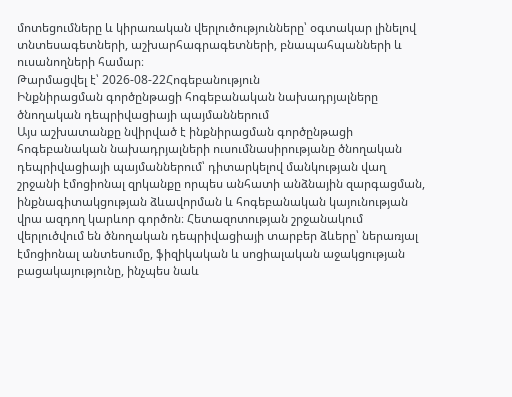մոտեցումները և կիրառական վերլուծությունները՝ օգտակար լինելով տնտեսագետների, աշխարհագրագետների, բնապահպանների և ուսանողների համար։
Թարմացվել է՝ 2026-08-22Հոգեբանություն
Ինքնիրացման գործընթացի հոգեբանական նախադրյալները ծնողական դեպրիվացիայի պայմաններում
Այս աշխատանքը նվիրված է ինքնիրացման գործընթացի հոգեբանական նախադրյալների ուսումնասիրությանը ծնողական դեպրիվացիայի պայմաններում՝ դիտարկելով մանկության վաղ շրջանի էմոցիոնալ զրկանքը որպես անհատի անձնային զարգացման, ինքնագիտակցության ձևավորման և հոգեբանական կայունության վրա ազդող կարևոր գործոն։ Հետազոտության շրջանակում վերլուծվում են ծնողական դեպրիվացիայի տարբեր ձևերը՝ ներառյալ էմոցիոնալ անտեսումը, ֆիզիկական և սոցիալական աջակցության բացակայությունը, ինչպես նաև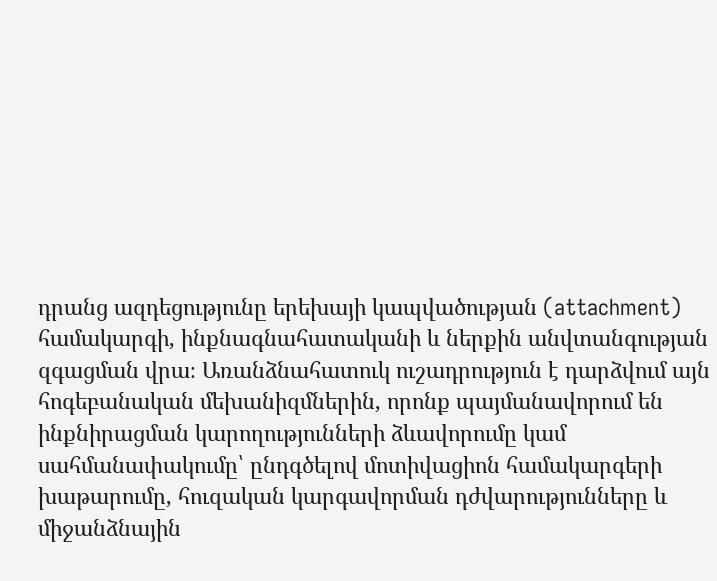դրանց ազդեցությունը երեխայի կապվածության (attachment) համակարգի, ինքնագնահատականի և ներքին անվտանգության զգացման վրա։ Առանձնահատուկ ուշադրություն է դարձվում այն հոգեբանական մեխանիզմներին, որոնք պայմանավորում են ինքնիրացման կարողությունների ձևավորումը կամ սահմանափակումը՝ ընդգծելով մոտիվացիոն համակարգերի խաթարումը, հուզական կարգավորման դժվարությունները և միջանձնային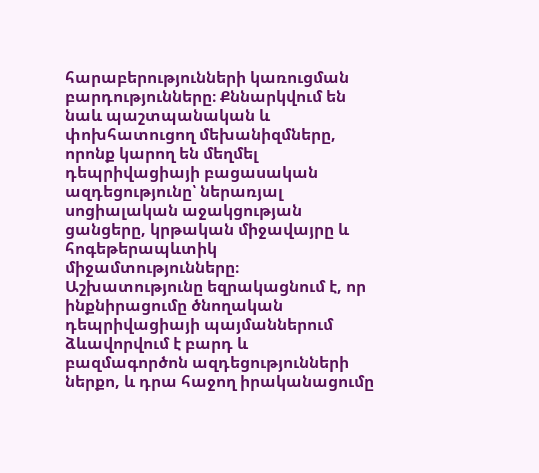հարաբերությունների կառուցման բարդությունները։ Քննարկվում են նաև պաշտպանական և փոխհատուցող մեխանիզմները, որոնք կարող են մեղմել դեպրիվացիայի բացասական ազդեցությունը՝ ներառյալ սոցիալական աջակցության ցանցերը, կրթական միջավայրը և հոգեթերապևտիկ միջամտությունները։ Աշխատությունը եզրակացնում է, որ ինքնիրացումը ծնողական դեպրիվացիայի պայմաններում ձևավորվում է բարդ և բազմագործոն ազդեցությունների ներքո, և դրա հաջող իրականացումը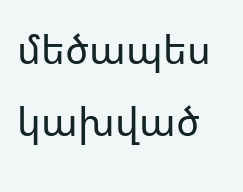մեծապես կախված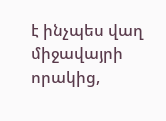է ինչպես վաղ միջավայրի որակից,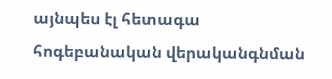այնպես էլ հետագա հոգեբանական վերականգնման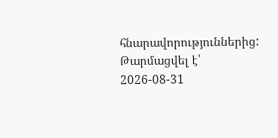հնարավորություններից:
Թարմացվել է՝ 2026-08-31